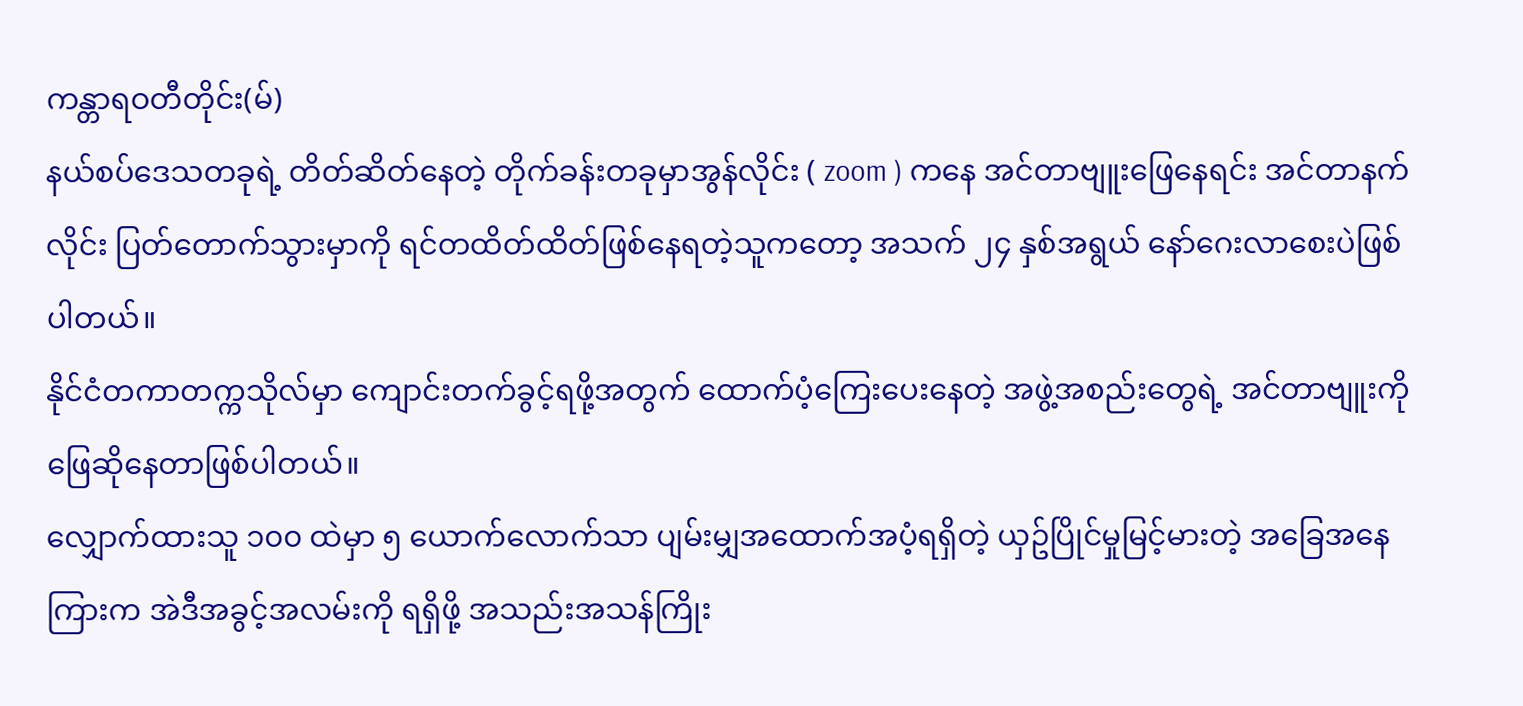ကန္တာရဝတီတိုင်း(မ်)
နယ်စပ်ဒေသတခုရဲ့ တိတ်ဆိတ်နေတဲ့ တိုက်ခန်းတခုမှာအွန်လိုင်း ( zoom ) ကနေ အင်တာဗျူးဖြေနေရင်း အင်တာနက်လိုင်း ပြတ်တောက်သွားမှာကို ရင်တထိတ်ထိတ်ဖြစ်နေရတဲ့သူကတော့ အသက် ၂၄ နှစ်အရွယ် နော်ဂေးလာစေးပဲဖြစ်ပါတယ်။
နိုင်ငံတကာတက္ကသိုလ်မှာ ကျောင်းတက်ခွင့်ရဖို့အတွက် ထောက်ပံ့ကြေးပေးနေတဲ့ အဖွဲ့အစည်းတွေရဲ့ အင်တာဗျူးကို ဖြေဆိုနေတာဖြစ်ပါတယ်။
လျှောက်ထားသူ ၁၀၀ ထဲမှာ ၅ ယောက်လောက်သာ ပျမ်းမျှအထောက်အပံ့ရရှိတဲ့ ယှဥ်ပြိုင်မှုမြင့်မားတဲ့ အခြေအနေကြားက အဲဒီအခွင့်အလမ်းကို ရရှိဖို့ အသည်းအသန်ကြိုး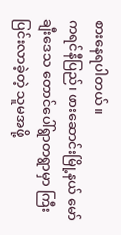စားနေရပါတယ်။
ကရင်နီပြည်၊ ဖားဆောင်းမြို့နယ် မော်ချီးဒေသ တောင်ပေါ်ရွာတရွာမှာ ကြီးပြင်းလာခဲ့တဲ့ သူမအဖို့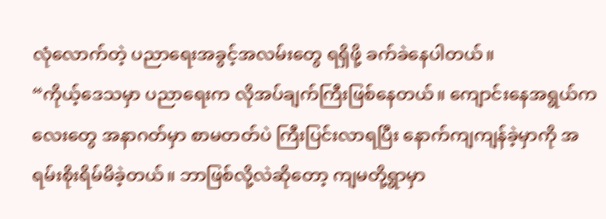လုံလောက်တဲ့ ပညာရေးအခွင့်အလမ်းတွေ ရရှိဖို့ ခက်ခဲနေပါတယ်။
“ကိုယ့်ဒေသမှာ ပညာရေးက လိုအပ်ချက်ကြီးဖြစ်နေတယ်။ ကျောင်းနေအရွယ်ကလေးတွေ အနာဂတ်မှာ စာမတတ်ပဲ ကြီးပြင်းလာရပြီး နောက်ကျကျန်ခဲ့မှာကို အရမ်းစိုးရိမ်မိခဲ့တယ်။ ဘာဖြစ်လို့လဲဆိုတော့ ကျမတို့ရွာမှာ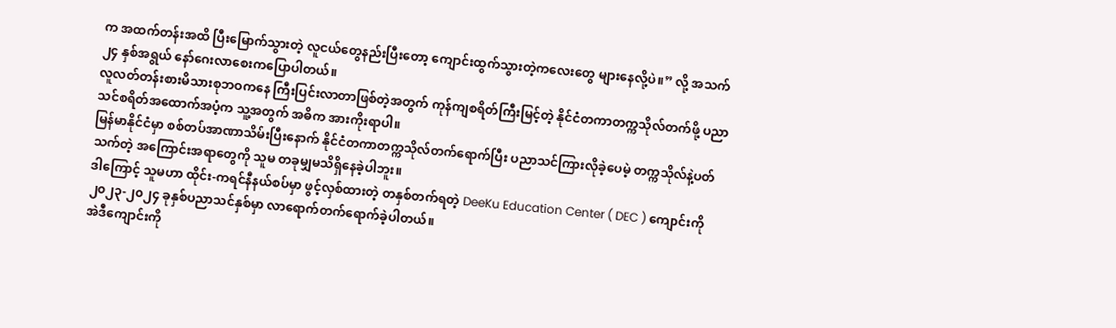က အထက်တန်းအထိ ပြီးမြောက်သွားတဲ့ လူငယ်တွေနည်းပြီးတော့ ကျောင်းထွက်သွားတဲ့ကလေးတွေ များနေလို့ပဲ။” လို့ အသက် ၂၄ နှစ်အရွယ် နော်ဂေးလာစေးကပြောပါတယ်။
လူလတ်တန်းစားမိသားစုဘဝကနေ ကြီးပြင်းလာတာဖြစ်တဲ့အတွက် ကုန်ကျစရိတ်ကြီးမြင့်တဲ့ နိုင်ငံတကာတက္ကသိုလ်တက်ဖို့ ပညာသင်စရိတ်အထောက်အပံ့က သူ့အတွက် အဓိက အားကိုးရာပါ။
မြန်မာနိုင်ငံမှာ စစ်တပ်အာဏာသိမ်းပြီးနောက် နိုင်ငံတကာတက္ကသိုလ်တက်ရောက်ပြီး ပညာသင်ကြားလိုခဲ့ပေမဲ့ တက္ကသိုလ်နဲ့ပတ်သက်တဲ့ အကြောင်းအရာတွေကို သူမ တခုမျှမသိရှိနေခဲ့ပါဘူး။
ဒါကြောင့် သူမဟာ ထိုင်း-ကရင်နီနယ်စပ်မှာ ဖွင့်လှစ်ထားတဲ့ တနှစ်တက်ရတဲ့ DeeKu Education Center ( DEC ) ကျောင်းကို ၂၀၂၃-၂၀၂၄ ခုနှစ်ပညာသင်နှစ်မှာ လာရောက်တက်ရောက်ခဲ့ပါတယ်။
အဲဒီကျောင်းကို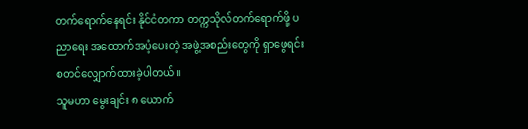တက်ရောက်နေရင်း နိုင်ငံတကာ တက္ကသိုလ်တက်ရောက်ဖို့ ပညာရေး အထောက်အပံ့ပေးတဲ့ အဖွဲ့အစည်းတွေကို ရှာဖွေရင်း စတင်လျှောက်ထားခဲ့ပါတယ်။
သူမဟာ မွေးချင်း ၈ ယောက်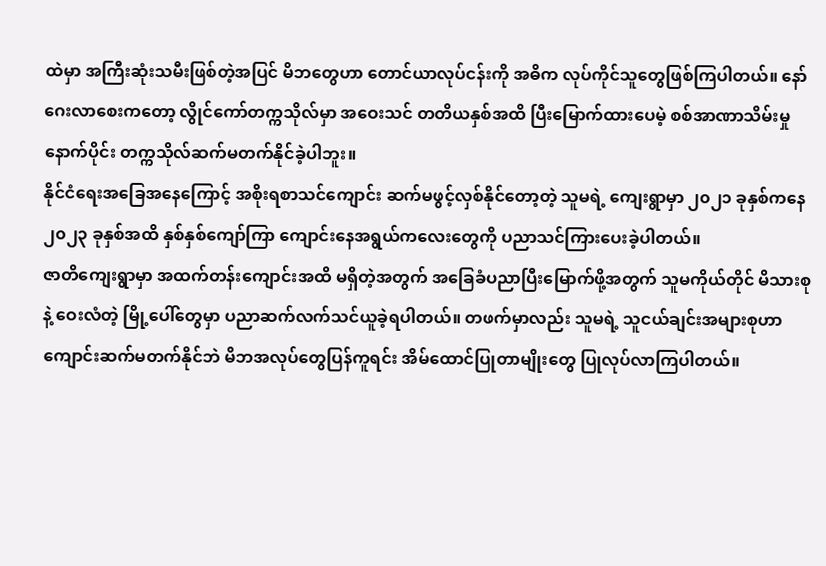ထဲမှာ အကြီးဆုံးသမီးဖြစ်တဲ့အပြင် မိဘတွေဟာ တောင်ယာလုပ်ငန်းကို အဓိက လုပ်ကိုင်သူတွေဖြစ်ကြပါတယ်။ နော်ဂေးလာစေးကတော့ လွိုင်ကော်တက္ကသိုလ်မှာ အဝေးသင် တတိယနှစ်အထိ ပြီးမြောက်ထားပေမဲ့ စစ်အာဏာသိမ်းမှုနောက်ပိုင်း တက္ကသိုလ်ဆက်မတက်နိုင်ခဲ့ပါဘူး။
နိုင်ငံရေးအခြေအနေကြောင့် အစိုးရစာသင်ကျောင်း ဆက်မဖွင့်လှစ်နိုင်တော့တဲ့ သူမရဲ့ ကျေးရွာမှာ ၂၀၂၁ ခုနှစ်ကနေ ၂၀၂၃ ခုနှစ်အထိ နှစ်နှစ်ကျော်ကြာ ကျောင်းနေအရွယ်ကလေးတွေကို ပညာသင်ကြားပေးခဲ့ပါတယ်။
ဇာတိကျေးရွာမှာ အထက်တန်းကျောင်းအထိ မရှိတဲ့အတွက် အခြေခံပညာပြီးမြောက်ဖို့အတွက် သူမကိုယ်တိုင် မိသားစုနဲ့ ဝေးလံတဲ့ မြို့ပေါ်တွေမှာ ပညာဆက်လက်သင်ယူခဲ့ရပါတယ်။ တဖက်မှာလည်း သူမရဲ့ သူငယ်ချင်းအများစုဟာ ကျောင်းဆက်မတက်နိုင်ဘဲ မိဘအလုပ်တွေပြန်ကူရင်း အိမ်ထောင်ပြုတာမျိုးတွေ ပြုလုပ်လာကြပါတယ်။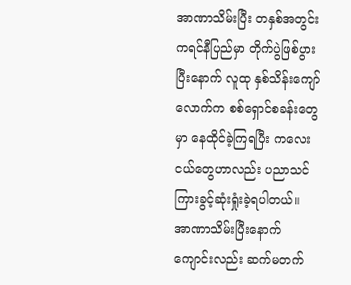အာဏာသိမ်းပြီး တနှစ်အတွင်း ကရင်နီပြည်မှာ တိုက်ပွဲဖြစ်ပွားပြီးနောက် လူထု နှစ်သိန်းကျော်လောက်က စစ်ရှောင်စခန်းတွေမှာ နေထိုင်ခဲ့ကြရပြီး ကလေးငယ်တွေဟာလည်း ပညာသင်ကြားခွင့်ဆုံးရှုံးခဲ့ရပါတယ်။
အာဏာသိမ်းပြီးနောက် ကျောင်းလည်း ဆက်မတက်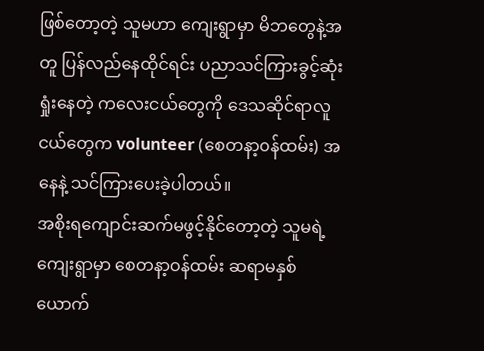ဖြစ်တော့တဲ့ သူမဟာ ကျေးရွာမှာ မိဘတွေနဲ့အတူ ပြန်လည်နေထိုင်ရင်း ပညာသင်ကြားခွင့်ဆုံးရှုံးနေတဲ့ ကလေးငယ်တွေကို ဒေသဆိုင်ရာလူငယ်တွေက volunteer (စေတနာ့၀န်ထမ်း) အနေနဲ့ သင်ကြားပေးခဲ့ပါတယ်။
အစိုးရကျောင်းဆက်မဖွင့်နိုင်တော့တဲ့ သူမရဲ့ ကျေးရွာမှာ စေတနာ့ဝန်ထမ်း ဆရာမနှစ်ယောက်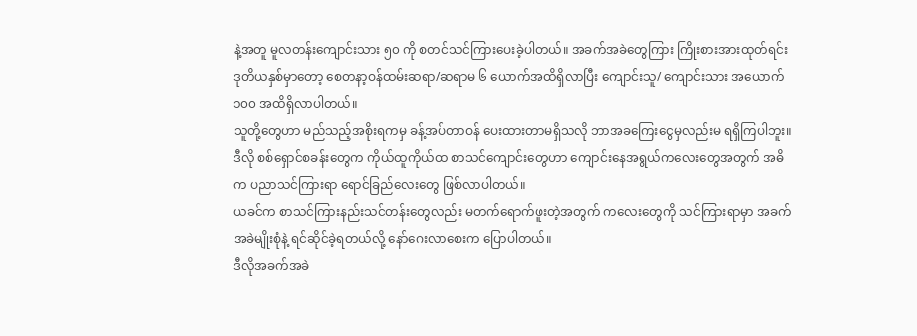နဲ့အတူ မူလတန်းကျောင်းသား ၅၀ ကို စတင်သင်ကြားပေးခဲ့ပါတယ်။ အခက်အခဲတွေကြား ကြိုးစားအားထုတ်ရင်း ဒုတိယနှစ်မှာတော့ စေတနာ့ဝန်ထမ်းဆရာ/ဆရာမ ၆ ယောက်အထိရှိလာပြီး ကျောင်းသူ/ ကျောင်းသား အယောက် ၁၀၀ အထိရှိလာပါတယ်။
သူတို့တွေဟာ မည်သည့်အစိုးရကမှ ခန့်အပ်တာဝန် ပေးထားတာမရှိသလို ဘာအခကြေးငွေမှလည်းမ ရရှိကြပါဘူး။ ဒီလို စစ်ရှောင်စခန်းတွေက ကိုယ်ထူကိုယ်ထ စာသင်ကျောင်းတွေဟာ ကျောင်းနေအရွယ်ကလေးတွေအတွက် အဓိက ပညာသင်ကြားရာ ရောင်ခြည်လေးတွေ ဖြစ်လာပါတယ်။
ယခင်က စာသင်ကြားနည်းသင်တန်းတွေလည်း မတက်ရောက်ဖူးတဲ့အတွက် ကလေးတွေကို သင်ကြားရာမှာ အခက်အခဲမျိုးစုံနဲ့ ရင်ဆိုင်ခဲ့ရတယ်လို့ နော်ဂေးလာစေးက ပြောပါတယ်။
ဒီလိုအခက်အခဲ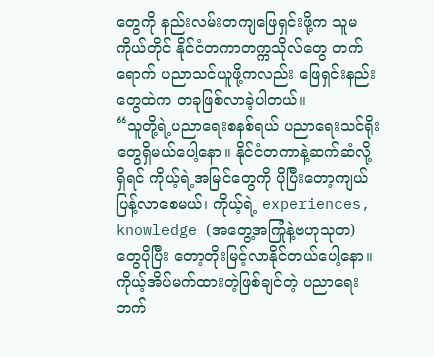တွေကို နည်းလမ်းတကျဖြေရှင်းဖို့က သူမကိုယ်တိုင် နိုင်ငံတကာတက္ကသိုလ်တွေ တက်ရောက် ပညာသင်ယူဖို့ကလည်း ဖြေရှင်းနည်းတွေထဲက တခုဖြစ်လာခဲ့ပါတယ်။
“သူတို့ရဲ့ပညာရေးစနစ်ရယ် ပညာရေးသင်ရိုးတွေရှိမယ်ပေါ့နော။ နိုင်ငံတကာနဲ့ဆက်ဆံလို့ရှိရင် ကိုယ့်ရဲ့အမြင်တွေကို ပိုပြီးတော့ကျယ်ပြန့်လာစေမယ်၊ ကိုယ့်ရဲ့ experiences, knowledge (အတွေ့အကြုံနဲ့ဗဟုသုတ) တွေပိုပြီး တော့တိုးမြင့်လာနိုင်တယ်ပေါ့နော။ ကိုယ့်အိပ်မက်ထားတဲ့ဖြစ်ချင်တဲ့ ပညာရေးဘက်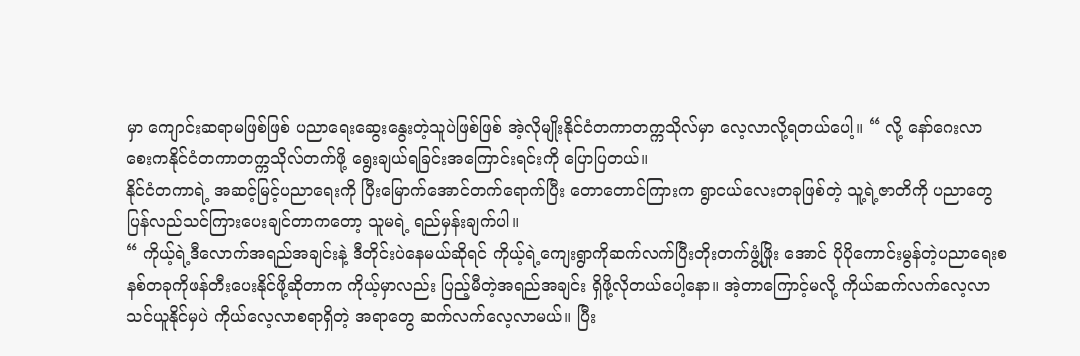မှာ ကျောင်းဆရာမဖြစ်ဖြစ် ပညာရေးဆွေးနွေးတဲ့သူပဲဖြစ်ဖြစ် အဲ့လိုမျိုးနိုင်ငံတကာတက္ကသိုလ်မှာ လေ့လာလို့ရတယ်ပေါ့။ “ လို့ နော်ဂေးလာစေးကနိုင်ငံတကာတက္ကသိုလ်တက်ဖို့ ရွေးချယ်ရခြင်းအကြောင်းရင်းကို ပြောပြတယ်။
နိုင်ငံတကာရဲ့ အဆင့်မြင့်ပညာရေးကို ပြီးမြောက်အောင်တက်ရောက်ပြီး တောတောင်ကြားက ရွာငယ်လေးတခုဖြစ်တဲ့ သူ့ရဲ့ဇာတိကို ပညာတွေပြန်လည်သင်ကြားပေးချင်တာကတော့ သူမရဲ့ ရည်မှန်းချက်ပါ။
“ ကိုယ့်ရဲ့ဒီလောက်အရည်အချင်းနဲ့ ဒီတိုင်းပဲနေမယ်ဆိုရင် ကိုယ့်ရဲ့ကျေးရွာကိုဆက်လက်ပြီးတိုးတက်ဖွံ့ဖြိုး အောင် ပိုပိုကောင်းမွန်တဲ့ပညာရေးစနစ်တခုကိုဖန်တီးပေးနိုင်ဖို့ဆိုတာက ကိုယ့်မှာလည်း ပြည့်မီတဲ့အရည်အချင်း ရှိဖို့လိုတယ်ပေါ့နော။ အဲ့တာကြောင့်မလို့ ကိုယ်ဆက်လက်လေ့လာသင်ယူနိုင်မှပဲ ကိုယ်လေ့လာစရာရှိတဲ့ အရာတွေ ဆက်လက်လေ့လာမယ်။ ပြီး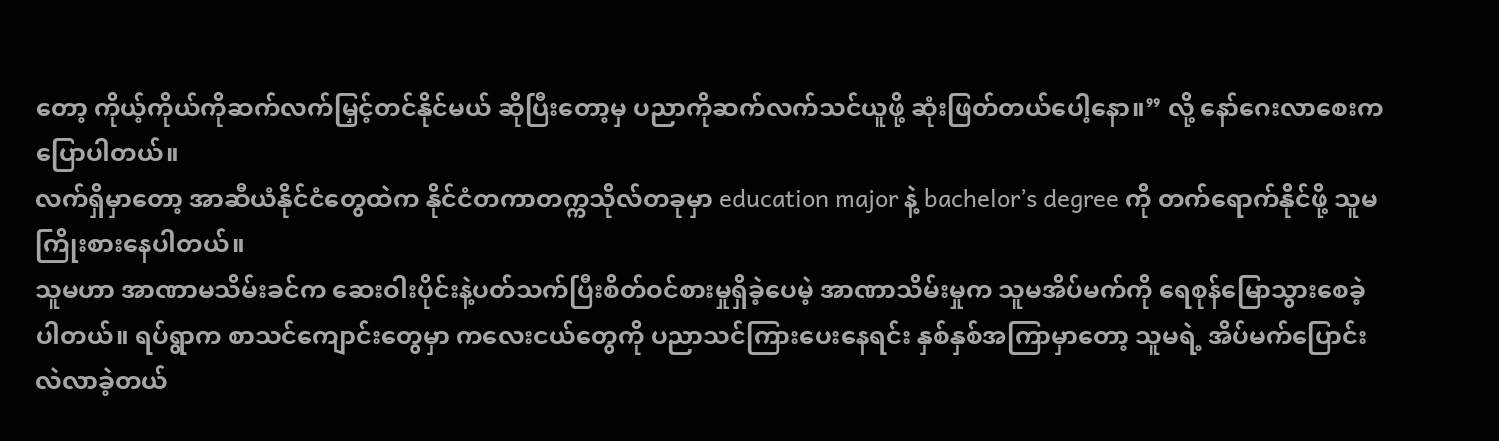တော့ ကိုယ့်ကိုယ်ကိုဆက်လက်မြှင့်တင်နိုင်မယ် ဆိုပြီးတော့မှ ပညာကိုဆက်လက်သင်ယူဖို့ ဆုံးဖြတ်တယ်ပေါ့နော။” လို့ နော်ဂေးလာစေးက ပြောပါတယ်။
လက်ရှိမှာတော့ အာဆီယံနိုင်ငံတွေထဲက နိုင်ငံတကာတက္ကသိုလ်တခုမှာ education major နဲ့ bachelor’s degree ကို တက်ရောက်နိုင်ဖို့ သူမကြိုးစားနေပါတယ်။
သူမဟာ အာဏာမသိမ်းခင်က ဆေးဝါးပိုင်းနဲ့ပတ်သက်ပြီးစိတ်ဝင်စားမှုရှိခဲ့ပေမဲ့ အာဏာသိမ်းမှုက သူမအိပ်မက်ကို ရေစုန်မြောသွားစေခဲ့ပါတယ်။ ရပ်ရွာက စာသင်ကျောင်းတွေမှာ ကလေးငယ်တွေကို ပညာသင်ကြားပေးနေရင်း နှစ်နှစ်အကြာမှာတော့ သူမရဲ့ အိပ်မက်ပြောင်းလဲလာခဲ့တယ်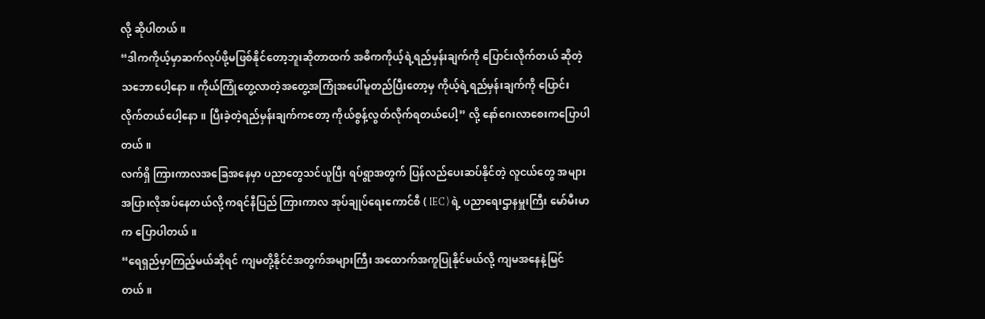လို့ ဆိုပါတယ်။
“ဒါကကိုယ့်မှာဆက်လုပ်ဖို့မဖြစ်နိုင်တော့ဘူးဆိုတာထက် အဓိကကိုယ့်ရဲ့ရည်မှန်းချက်ကို ပြောင်းလိုက်တယ် ဆိုတဲ့သဘောပေါ့နော။ ကိုယ်ကြုံတွေ့လာတဲ့အတွေ့အကြုံအပေါ်မူတည်ပြီးတော့မှ ကိုယ့်ရဲ့ရည်မှန်းချက်ကို ပြောင်းလိုက်တယ်ပေါ့နော။ ပြီးခဲ့တဲ့ရည်မှန်းချက်ကတော့ ကိုယ်စွန့်လွတ်လိုက်ရတယ်ပေါ့” လို့ နော်ဂေးလာစေးကပြောပါတယ်။
လက်ရှိ ကြားကာလအခြေအနေမှာ ပညာတွေသင်ယူပြီး ရပ်ရွာအတွက် ပြန်လည်ပေးဆပ်နိုင်တဲ့ လူငယ်တွေ အများအပြားလိုအပ်နေတယ်လို့ ကရင်နီပြည် ကြားကာလ အုပ်ချုပ်ရေးကောင်စီ ( IEC ) ရဲ့ ပညာရေးဌာနမှူးကြီး မော်မီးမာက ပြောပါတယ်။
“ရေရှည်မှာကြည့်မယ်ဆိုရင် ကျမတို့နိုင်ငံအတွက်အများကြီး အထောက်အကူပြုနိုင်မယ်လို့ ကျမအနေနဲ့မြင် တယ်။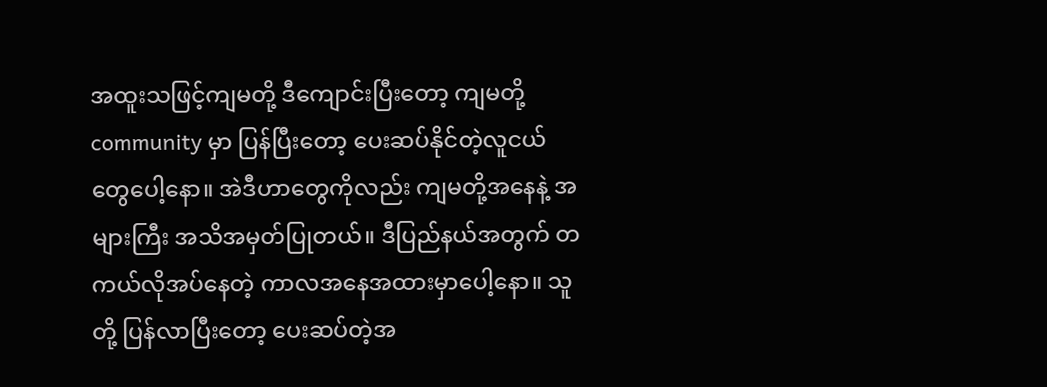အထူးသဖြင့်ကျမတို့ ဒီကျောင်းပြီးတော့ ကျမတို့ community မှာ ပြန်ပြီးတော့ ပေးဆပ်နိုင်တဲ့လူငယ် တွေပေါ့နော။ အဲဒီဟာတွေကိုလည်း ကျမတို့အနေနဲ့ အများကြီး အသိအမှတ်ပြုတယ်။ ဒီပြည်နယ်အတွက် တကယ်လိုအပ်နေတဲ့ ကာလအနေအထားမှာပေါ့နော။ သူတို့ ပြန်လာပြီးတော့ ပေးဆပ်တဲ့အ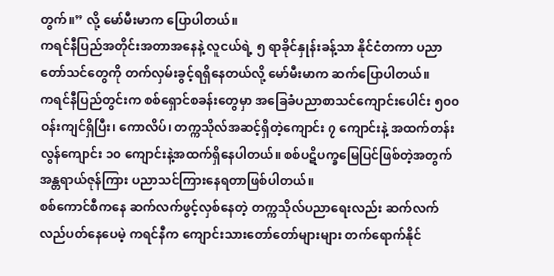တွက်။” လို့ မော်မီးမာက ပြောပါတယ်။
ကရင်နီပြည်အတိုင်းအတာအနေနဲ့ လူငယ်ရဲ့ ၅ ရာခိုင်နှုန်းခန့်သာ နိုင်ငံတကာ ပညာတော်သင်တွေကို တက်လှမ်းခွင့်ရရှိနေတယ်လို့ မော်မီးမာက ဆက်ပြောပါတယ်။
ကရင်နီပြည်တွင်းက စစ်ရှောင်စခန်းတွေမှာ အခြေခံပညာစာသင်ကျောင်းပေါင်း ၅၀၀ ဝန်းကျင်ရှိပြီး၊ ကောလိပ်၊ တက္ကသိုလ်အဆင့်ရှိတဲ့ကျောင်း ၇ ကျောင်းနဲ့ အထက်တန်းလွန်ကျောင်း ၁၀ ကျောင်းနဲ့အထက်ရှိနေပါတယ်။ စစ်ပဋိပက္ခမြေပြင်ဖြစ်တဲ့အတွက် အန္တရာယ်ဇုန်ကြား ပညာသင်ကြားနေရတာဖြစ်ပါတယ်။
စစ်ကောင်စီကနေ ဆက်လက်ဖွင့်လှစ်နေတဲ့ တက္ကသိုလ်ပညာရေးလည်း ဆက်လက် လည်ပတ်နေပေမဲ့ ကရင်နီက ကျောင်းသားတော်တော်များများ တက်ရောက်နိုင်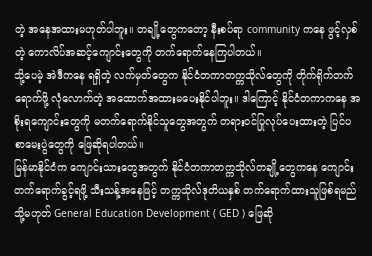တဲ့ အနေအထားမဟုတ်ပါဘူး။ တချို့တွေကတော့ နီးစပ်ရာ community ကနေ ဖွင့်လှစ်တဲ့ ကောလိပ်အဆင့်ကျောင်းတွေကို တက်ရောက်နေကြပါတယ်။
သို့ပေမဲ့ အဲဒီကနေ ရရှိတဲ့ လက်မှတ်တွေက နိုင်ငံတကာတက္ကသိုလ်တွေကို တိုက်ရိုက်တက်ရောက်ဖို့ လုံလောက်တဲ့ အထောက်အထားမပေးနိုင်ပါဘူး။ ဒါကြောင့် နိုင်ငံတကာကနေ အစိုးရကျောင်းတွေကို မတက်ရောက်နိုင်သူတွေအတွက် တရားဝင်ပြုလုပ်ပေးထားတဲ့ ပြင်ပ စာမေးပွဲတွေကို ဖြေဆိုရပါတယ်။
မြန်မာနိုင်ငံက ကျောင်းသားတွေအတွက် နိုင်ငံတကာတက္ကသိုလ်တချို့တွေကနေ ကျောင်းတက်ရောက်ခွင့်ရဖို့ သီးသန့်အနေဖြင့် တက္ကသိုလ်ဒုတိယနှစ် တက်ရောက်ထားသူဖြစ်ရမည် သို့မဟုတ် General Education Development ( GED ) ဖြေဆို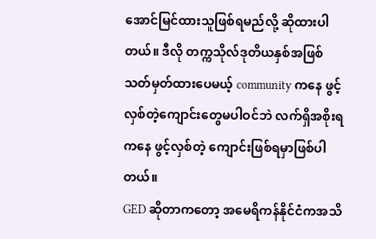အောင်မြင်ထားသူဖြစ်ရမည်လို့ ဆိုထားပါတယ်။ ဒီလို တက္ကသိုလ်ဒုတိယနှစ်အဖြစ် သတ်မှတ်ထားပေမယ့် community ကနေ ဖွင့်လှစ်တဲ့ကျောင်းတွေမပါဝင်ဘဲ လက်ရှိအစိုးရကနေ ဖွင့်လှစ်တဲ့ ကျောင်းဖြစ်ရမှာဖြစ်ပါတယ်။
GED ဆိုတာကတော့ အမေရိကန်နိုင်ငံကအသိ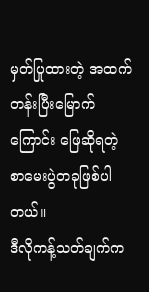မှတ်ပြုထားတဲ့ အထက်တန်းပြီးမြောက်ကြောင်း ဖြေဆိုရတဲ့ စာမေးပွဲတခုဖြစ်ပါတယ်။
ဒီလိုကန့်သတ်ချက်က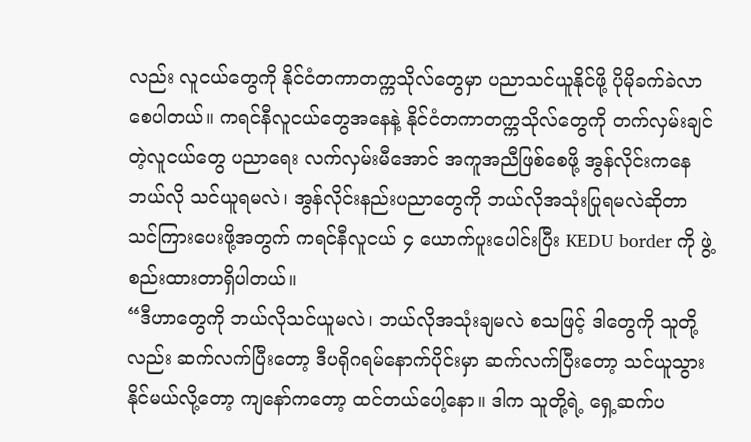လည်း လူငယ်တွေကို နိုင်ငံတကာတက္ကသိုလ်တွေမှာ ပညာသင်ယူနိုင်ဖို့ ပိုမိုခက်ခဲလာ စေပါတယ်။ ကရင်နီလူငယ်တွေအနေနဲ့ နိုင်ငံတကာတက္ကသိုလ်တွေကို တက်လှမ်းချင်တဲ့လူငယ်တွေ ပညာရေး လက်လှမ်းမီအောင် အကူအညီဖြစ်စေဖို့ အွန်လိုင်းကနေဘယ်လို သင်ယူရမလဲ၊ အွန်လိုင်းနည်းပညာတွေကို ဘယ်လိုအသုံးပြုရမလဲဆိုတာ သင်ကြားပေးဖို့အတွက် ကရင်နီလူငယ် ၄ ယောက်ပူးပေါင်းပြီး KEDU border ကို ဖွဲ့စည်းထားတာရှိပါတယ်။
“ဒီဟာတွေကို ဘယ်လိုသင်ယူမလဲ၊ ဘယ်လိုအသုံးချမလဲ စသဖြင့် ဒါတွေကို သူတို့လည်း ဆက်လက်ပြီးတော့ ဒီပရိုဂရမ်နောက်ပိုင်းမှာ ဆက်လက်ပြီးတော့ သင်ယူသွားနိုင်မယ်လို့တော့ ကျနော်ကတော့ ထင်တယ်ပေါ့နော။ ဒါက သူတို့ရဲ့ ရှေ့ဆက်ပ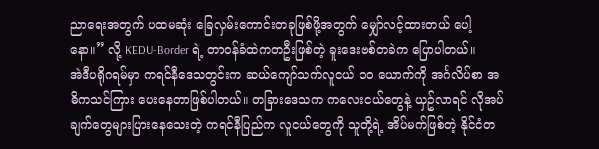ညာရေးအတွက် ပထမဆုံး ခြေလှမ်းကောင်းတခုဖြစ်ဖို့အတွက် မျှော်လင့်ထားတယ် ပေါ့နော။” လို့ KEDU-Border ရဲ့ တာဝန်ခံထဲကတဦးဖြစ်တဲ့ ခူးဒေးဗစ်တခဲက ပြောပါတယ်။
အဲဒီပရိုဂရမ်မှာ ကရင်နီဒေသတွင်းက ဆယ်ကျော်သက်လူငယ် ၁၀ ယောက်ကို အင်္ဂလိပ်စာ အဓိကသင်ကြား ပေးနေတာဖြစ်ပါတယ်။ တခြားဒေသက ကလေးငယ်တွေနဲ့ ယှဥ်လာရင် လိုအပ်ချက်တွေများပြားနေသေးတဲ့ ကရင်နီပြည်က လူငယ်တွေကို သူတို့ရဲ့ အိပ်မက်ဖြစ်တဲ့ နိုင်ငံတ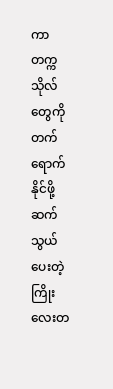ကာ တက္ကသိုလ်တွေကို တက်ရောက်နိုင်ဖို့ ဆက်သွယ်ပေးတဲ့ ကြိုးလေးတ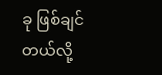ခု ဖြစ်ချင်တယ်လို့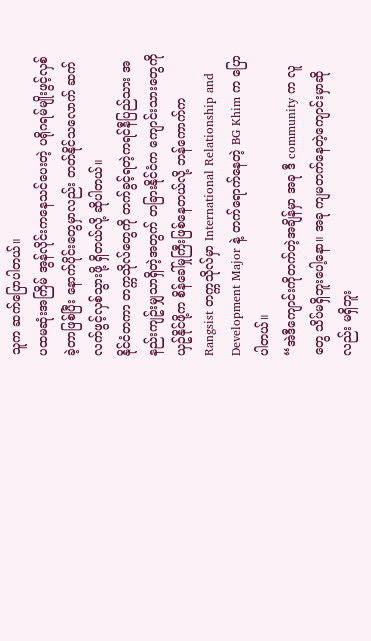သူက ဆက်ပြောပါတယ်။
ပထမဆုံးအကြိမ် အွန်လိုင်းကနေသင်ပေးတဲ့ ပရိုဂရမ်မျိုးဖွင့်လှစ်ခဲ့တာဖြစ်ပြီး နောက်ပိုင်းတွေမှာလည်း တတ်နိုင်သလောက် ဆက်လက်ဖွင့်လှစ်သွားဖို့ ရှိတယ်လို့ ဆိုပါတယ်။
နိုင်ငံတကာ တက္ကသိုလ်တွေကို တက်ခွင့်ရတဲ့ကရင်နီပြည်သား အနည်းကျဥ်းမျှသာရှိတဲ့အတွက် တခြားနိုင်ငံက ကျောင်းသားတွေကိုယှဥ်နိုင်ဖို့က စိန်ခေါ်မှုကြီးဖြစ်နေတယ်လို့ ဘန်ကောက်က Rangsist တက္ကသိုလ်မှာ International Relationship and Development Major နဲ့ တက်ရောက်နေတဲ့ BG Khim က ပြောပါတယ်။
“အဲဒီကျောင်းကိုတက်တဲ့အချိန်မှာ အခု ဒီ community က လူတွေ သိပ်မရှိဘူးပေါ့နော။ အခု ကျမတက်နေတဲ့ကျောင်းမှာဆိုလည်း မရှိဘူး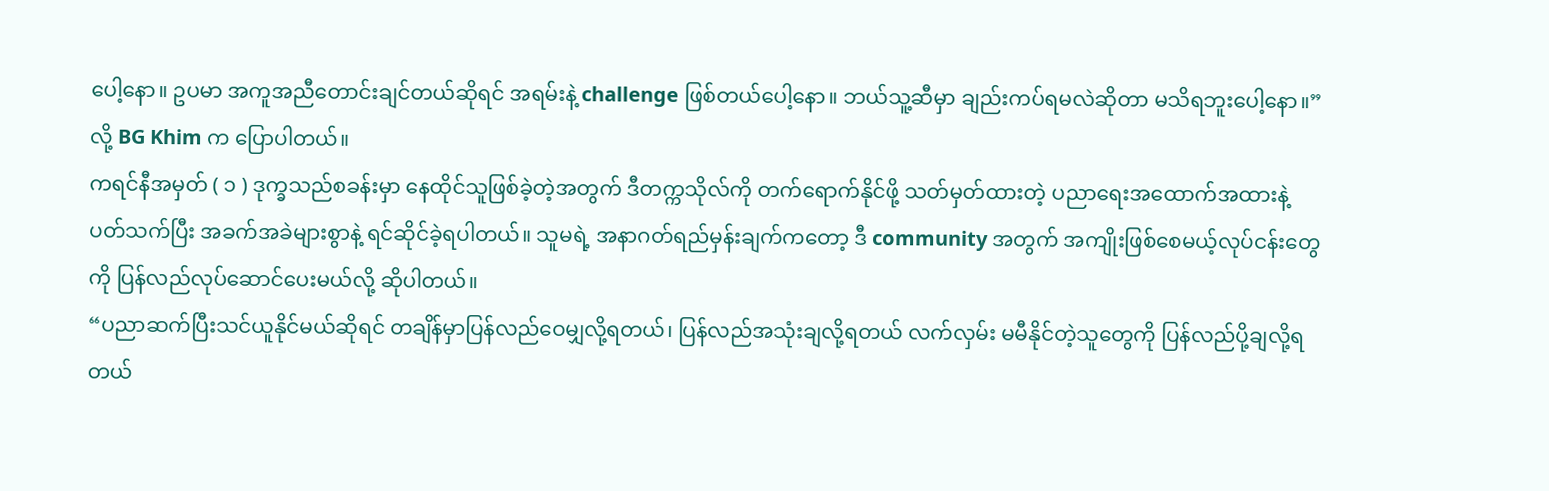ပေါ့နော။ ဥပမာ အကူအညီတောင်းချင်တယ်ဆိုရင် အရမ်းနဲ့ challenge ဖြစ်တယ်ပေါ့နော။ ဘယ်သူ့ဆီမှာ ချည်းကပ်ရမလဲဆိုတာ မသိရဘူးပေါ့နော။” လို့ BG Khim က ပြောပါတယ်။
ကရင်နီအမှတ် ( ၁ ) ဒုက္ခသည်စခန်းမှာ နေထိုင်သူဖြစ်ခဲ့တဲ့အတွက် ဒီတက္ကသိုလ်ကို တက်ရောက်နိုင်ဖို့ သတ်မှတ်ထားတဲ့ ပညာရေးအထောက်အထားနဲ့ပတ်သက်ပြီး အခက်အခဲများစွာနဲ့ ရင်ဆိုင်ခဲ့ရပါတယ်။ သူမရဲ့ အနာဂတ်ရည်မှန်းချက်ကတော့ ဒီ community အတွက် အကျိုးဖြစ်စေမယ့်လုပ်ငန်းတွေကို ပြန်လည်လုပ်ဆောင်ပေးမယ်လို့ ဆိုပါတယ်။
“ပညာဆက်ပြီးသင်ယူနိုင်မယ်ဆိုရင် တချိန်မှာပြန်လည်ဝေမျှလို့ရတယ်၊ ပြန်လည်အသုံးချလို့ရတယ် လက်လှမ်း မမီနိုင်တဲ့သူတွေကို ပြန်လည်ပို့ချလို့ရတယ်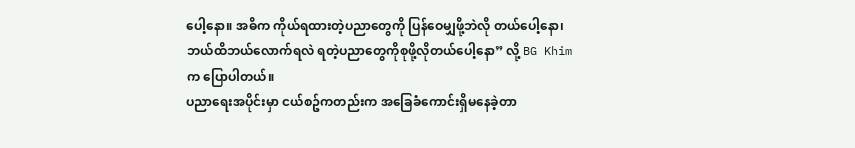ပေါ့နော။ အဓိက ကိုယ်ရထားတဲ့ပညာတွေကို ပြန်ဝေမျှဖို့ဘဲလို တယ်ပေါ့နော၊ ဘယ်ထိဘယ်လောက်ရလဲ ရတဲ့ပညာတွေကိုစုဖို့လိုတယ်ပေါ့နော” လို့ BG Khim က ပြောပါတယ်။
ပညာရေးအပိုင်းမှာ ငယ်စဥ်ကတည်းက အခြေခံကောင်းရှိမနေခဲ့တာ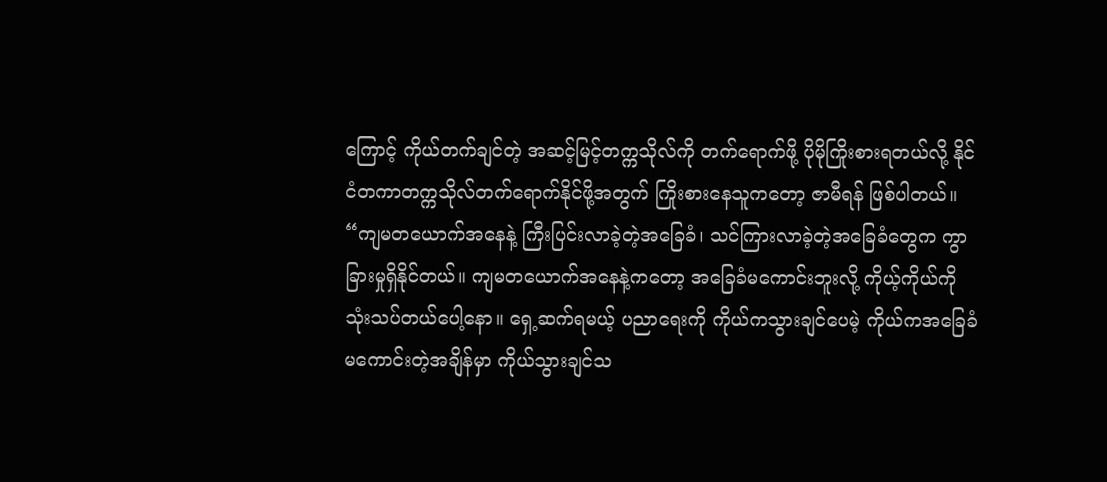ကြောင့် ကိုယ်တက်ချင်တဲ့ အဆင့်မြင့်တက္ကသိုလ်ကို တက်ရောက်ဖို့ ပိုမိုကြိုးစားရတယ်လို့ နိုင်ငံတကာတက္ကသိုလ်တက်ရောက်နိုင်ဖို့အတွက် ကြိုးစားနေသူကတော့ ဇာမီရန် ဖြစ်ပါတယ်။
“ကျမတယောက်အနေနဲ့ ကြီးပြင်းလာခဲ့တဲ့အခြေခံ၊ သင်ကြားလာခဲ့တဲ့အခြေခံတွေက ကွာခြားမှုရှိနိုင်တယ်။ ကျမတယောက်အနေနဲ့ကတော့ အခြေခံမကောင်းဘူးလို့ ကိုယ့်ကိုယ်ကို သုံးသပ်တယ်ပေါ့နော။ ရှေ့ဆက်ရမယ့် ပညာရေးကို ကိုယ်ကသွားချင်ပေမဲ့ ကိုယ်ကအခြေခံမကောင်းတဲ့အချိန်မှာ ကိုယ်သွားချင်သ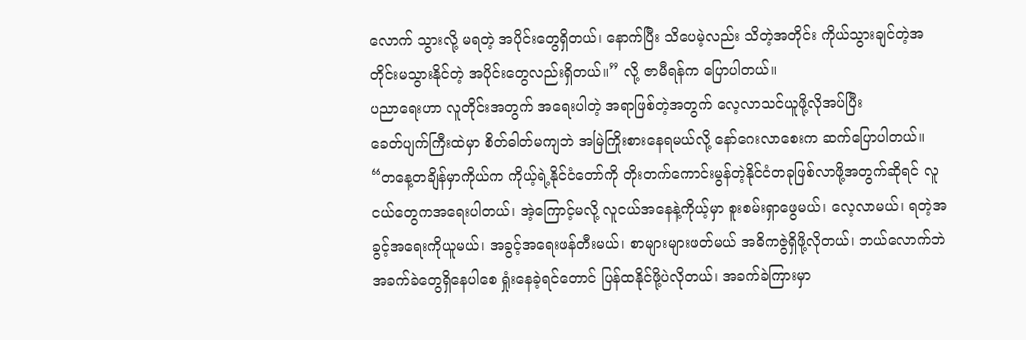လောက် သွားလို့ မရတဲ့ အပိုင်းတွေရှိတယ်၊ နောက်ပြီး သိပေမဲ့လည်း သိတဲ့အတိုင်း ကိုယ်သွားချင်တဲ့အတိုင်းမသွားနိုင်တဲ့ အပိုင်းတွေလည်းရှိတယ်။” လို့ ဇာမီရန်က ပြောပါတယ်။
ပညာရေးဟာ လူတိုင်းအတွက် အရေးပါတဲ့ အရာဖြစ်တဲ့အတွက် လေ့လာသင်ယူဖို့လိုအပ်ပြီး
ခေတ်ပျက်ကြီးထဲမှာ စိတ်ဓါတ်မကျဘဲ အမြဲကြိုးစားနေရမယ်လို့ နော်ဂေးလာစေးက ဆက်ပြောပါတယ်။
“တနေ့တချိန်မှာကိုယ်က ကိုယ့်ရဲ့နိုင်ငံတော်ကို တိုးတက်ကောင်းမွန်တဲ့နိုင်ငံတခုဖြစ်လာဖို့အတွက်ဆိုရင် လူငယ်တွေကအရေးပါတယ်၊ အဲ့ကြောင့်မလို့ လူငယ်အနေနဲ့ကိုယ့်မှာ စူးစမ်းရှာဖွေမယ်၊ လေ့လာမယ်၊ ရတဲ့အခွင့်အရေးကိုယူမယ်၊ အခွင့်အရေးဖန်တီးမယ်၊ စာများများဖတ်မယ် အဓိကဇွဲရှိဖို့လိုတယ်၊ ဘယ်လောက်ဘဲအခက်ခဲတွေရှိနေပါစေ ရှုံးနေခဲ့ရင်တောင် ပြန်ထနိုင်ဖို့ပဲလိုတယ်၊ အခက်ခဲကြားမှာ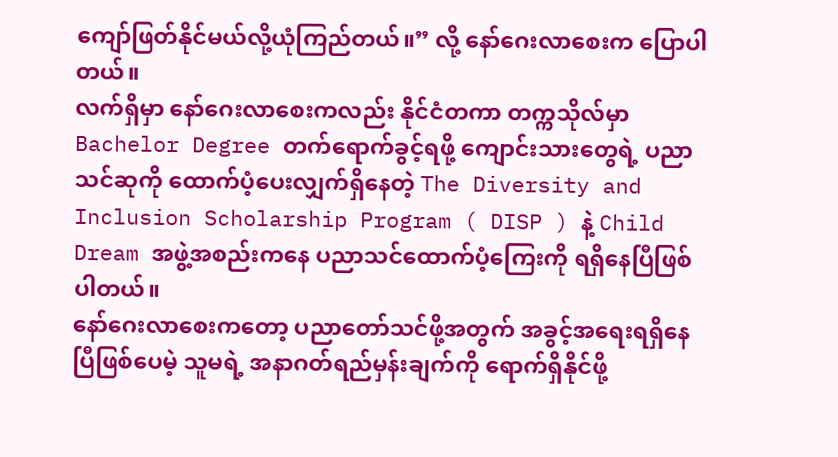ကျော်ဖြတ်နိုင်မယ်လို့ယုံကြည်တယ်။” လို့ နော်ဂေးလာစေးက ပြောပါတယ်။
လက်ရှိမှာ နော်ဂေးလာစေးကလည်း နိုင်ငံတကာ တက္ကသိုလ်မှာ Bachelor Degree တက်ရောက်ခွင့်ရဖို့ ကျောင်းသားတွေရဲ့ ပညာသင်ဆုကို ထောက်ပံ့ပေးလျှက်ရှိနေတဲ့ The Diversity and Inclusion Scholarship Program ( DISP ) နဲ့ Child Dream အဖွဲ့အစည်းကနေ ပညာသင်ထောက်ပံ့ကြေးကို ရရှိနေပြီဖြစ်ပါတယ်။
နော်ဂေးလာစေးကတော့ ပညာတော်သင်ဖို့အတွက် အခွင့်အရေးရရှိနေပြီဖြစ်ပေမဲ့ သူမရဲ့ အနာဂတ်ရည်မှန်းချက်ကို ရောက်ရှိနိုင်ဖို့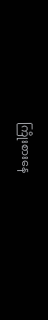ကြိုးစားနေ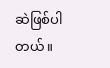ဆဲဖြစ်ပါတယ်။